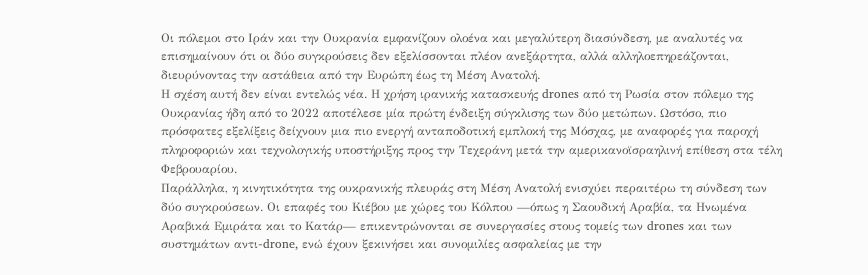Οι πόλεμοι στο Ιράν και την Ουκρανία εμφανίζουν ολοένα και μεγαλύτερη διασύνδεση, με αναλυτές να επισημαίνουν ότι οι δύο συγκρούσεις δεν εξελίσσονται πλέον ανεξάρτητα, αλλά αλληλοεπηρεάζονται, διευρύνοντας την αστάθεια από την Ευρώπη έως τη Μέση Ανατολή.
Η σχέση αυτή δεν είναι εντελώς νέα. Η χρήση ιρανικής κατασκευής drones από τη Ρωσία στον πόλεμο της Ουκρανίας ήδη από το 2022 αποτέλεσε μία πρώτη ένδειξη σύγκλισης των δύο μετώπων. Ωστόσο, πιο πρόσφατες εξελίξεις δείχνουν μια πιο ενεργή ανταποδοτική εμπλοκή της Μόσχας, με αναφορές για παροχή πληροφοριών και τεχνολογικής υποστήριξης προς την Τεχεράνη μετά την αμερικανοϊσραηλινή επίθεση στα τέλη Φεβρουαρίου.
Παράλληλα, η κινητικότητα της ουκρανικής πλευράς στη Μέση Ανατολή ενισχύει περαιτέρω τη σύνδεση των δύο συγκρούσεων. Οι επαφές του Κιέβου με χώρες του Κόλπου —όπως η Σαουδική Αραβία, τα Ηνωμένα Αραβικά Εμιράτα και το Κατάρ— επικεντρώνονται σε συνεργασίες στους τομείς των drones και των συστημάτων αντι-drone, ενώ έχουν ξεκινήσει και συνομιλίες ασφαλείας με την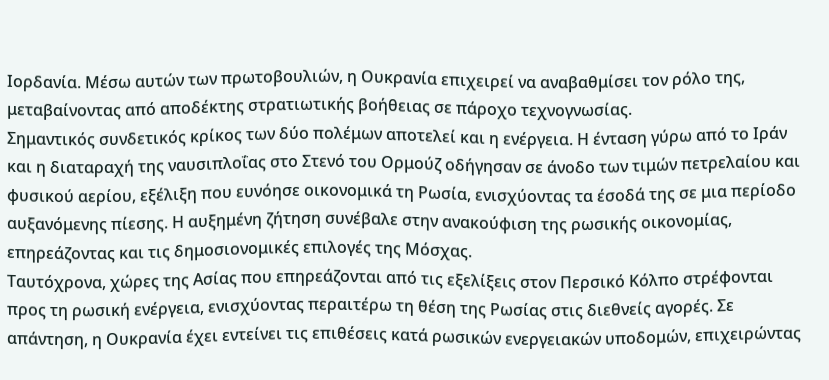Ιορδανία. Μέσω αυτών των πρωτοβουλιών, η Ουκρανία επιχειρεί να αναβαθμίσει τον ρόλο της, μεταβαίνοντας από αποδέκτης στρατιωτικής βοήθειας σε πάροχο τεχνογνωσίας.
Σημαντικός συνδετικός κρίκος των δύο πολέμων αποτελεί και η ενέργεια. Η ένταση γύρω από το Ιράν και η διαταραχή της ναυσιπλοΐας στο Στενό του Ορμούζ οδήγησαν σε άνοδο των τιμών πετρελαίου και φυσικού αερίου, εξέλιξη που ευνόησε οικονομικά τη Ρωσία, ενισχύοντας τα έσοδά της σε μια περίοδο αυξανόμενης πίεσης. Η αυξημένη ζήτηση συνέβαλε στην ανακούφιση της ρωσικής οικονομίας, επηρεάζοντας και τις δημοσιονομικές επιλογές της Μόσχας.
Ταυτόχρονα, χώρες της Ασίας που επηρεάζονται από τις εξελίξεις στον Περσικό Κόλπο στρέφονται προς τη ρωσική ενέργεια, ενισχύοντας περαιτέρω τη θέση της Ρωσίας στις διεθνείς αγορές. Σε απάντηση, η Ουκρανία έχει εντείνει τις επιθέσεις κατά ρωσικών ενεργειακών υποδομών, επιχειρώντας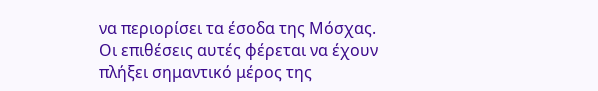να περιορίσει τα έσοδα της Μόσχας. Οι επιθέσεις αυτές φέρεται να έχουν πλήξει σημαντικό μέρος της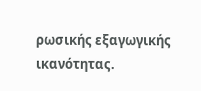ρωσικής εξαγωγικής ικανότητας.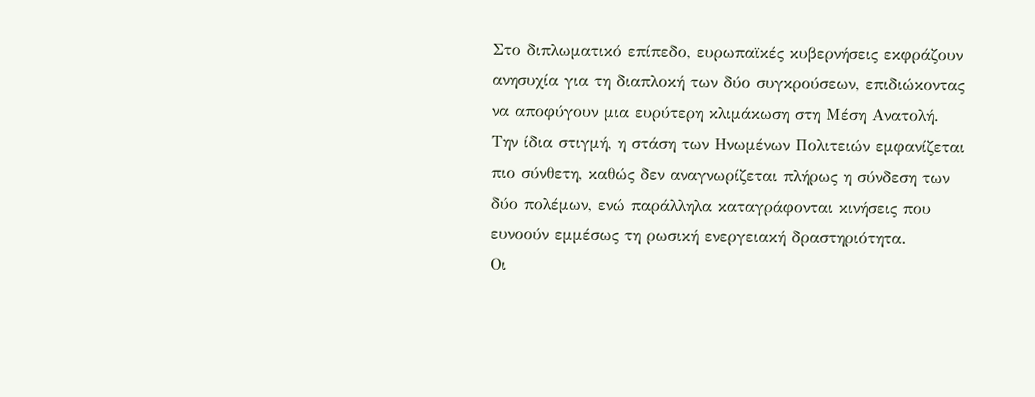Στο διπλωματικό επίπεδο, ευρωπαϊκές κυβερνήσεις εκφράζουν ανησυχία για τη διαπλοκή των δύο συγκρούσεων, επιδιώκοντας να αποφύγουν μια ευρύτερη κλιμάκωση στη Μέση Ανατολή. Την ίδια στιγμή, η στάση των Ηνωμένων Πολιτειών εμφανίζεται πιο σύνθετη, καθώς δεν αναγνωρίζεται πλήρως η σύνδεση των δύο πολέμων, ενώ παράλληλα καταγράφονται κινήσεις που ευνοούν εμμέσως τη ρωσική ενεργειακή δραστηριότητα.
Οι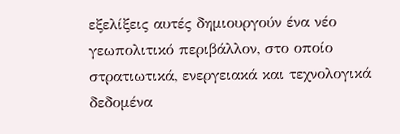εξελίξεις αυτές δημιουργούν ένα νέο γεωπολιτικό περιβάλλον, στο οποίο στρατιωτικά, ενεργειακά και τεχνολογικά δεδομένα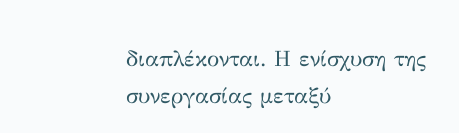διαπλέκονται. Η ενίσχυση της συνεργασίας μεταξύ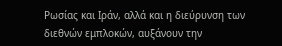Ρωσίας και Ιράν, αλλά και η διεύρυνση των διεθνών εμπλοκών, αυξάνουν την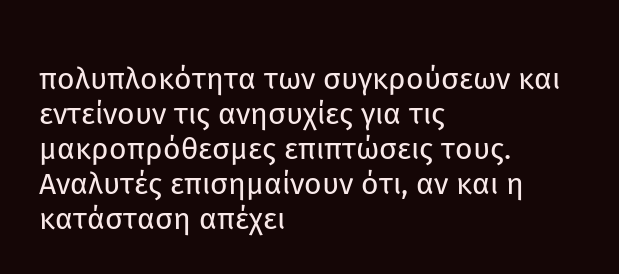πολυπλοκότητα των συγκρούσεων και εντείνουν τις ανησυχίες για τις μακροπρόθεσμες επιπτώσεις τους.
Αναλυτές επισημαίνουν ότι, αν και η κατάσταση απέχει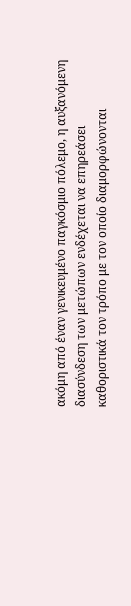ακόμη από έναν γενικευμένο παγκόσμιο πόλεμο, η αυξανόμενη διασύνδεση των μετώπων ενδέχεται να επηρεάσει καθοριστικά τον τρόπο με τον οποίο διαμορφώνονται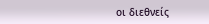οι διεθνείς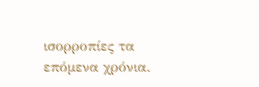ισορροπίες τα επόμενα χρόνια.